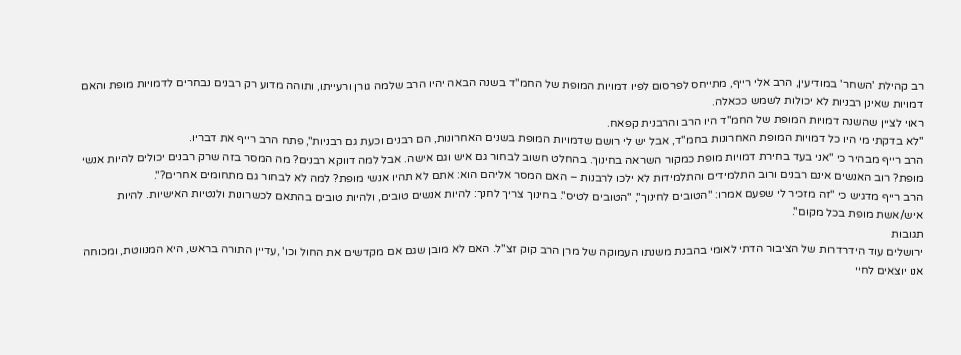רב קהילת 'השחר' במודיעין, הרב אלי רייף, מתייחס לפרסום לפיו דמויות המופת של החמ"ד בשנה הבאה יהיו הרב שלמה גורן ורעייתו, ותוהה מדוע רק רבנים נבחרים לדמויות מופת והאם דמויות שאינן רבניות לא יכולות לשמש ככאלה.
ראוי לציין שהשנה דמויות המופת של החמ"ד היו הרב והרבנית קפאח.
"לא בדקתי מי היו כל דמויות המופת האחרונות בחמ"ד, אבל יש לי רושם שדמויות המופת בשנים האחרונות, הם רבנים וכעת גם רבניות", פתח הרב רייף את דבריו.
הרב רייף מבהיר כי "אני בעד בחירת דמויות מופת כמקור השראה בחינוך. בהחלט חשוב לבחור גם איש וגם אישה. אבל למה דווקא רבנים? מה המסר בזה שרק רבנים יכולים להיות אנשי מופת? רוב האנשים אינם רבנים ורוב התלמידים והתלמידות לא ילכו לרבנות – האם המסר אליהם הוא: אתם לא תהיו אנשי מופת? למה לא לבחור גם מתחומים אחרים?".
הרב רייף מדגיש כי "זה מזכיר לי שפעם אמרו: "הטובים לחינוך", "הטובים לטיס". בחינוך צריך לחנך: להיות אנשים טובים, ולהיות טובים בהתאם לכשרונות ולנטיות האישיות. להיות איש/אשת מופת בכל מקום".
תגובות
ירושלים עוד הידרדרות של הציבור הדתי לאומי בהבנת משנתו העמוקה של מרן הרב קוק זצ"ל. האם לא מובן שגם אם מקדשים את החול וכו' ,עדיין התורה בראש, היא המנווטת, ומכוחה אנו יוצאים לחיי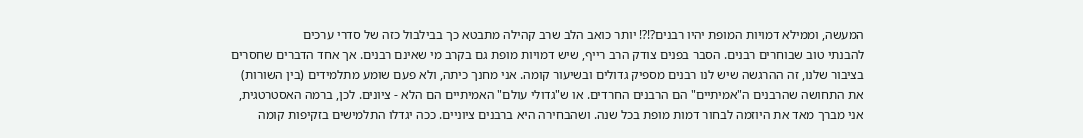המעשה, וממילא דמויות המופת יהיו רבנים?!?! יותר כואב הלב שרב קהילה מתבטא כך בבילבול כזה של סדרי ערכים
להבנתי טוב שבוחרים רבנים. הסבר בפנים צודק הרב רייף, שיש דמויות מופת גם בקרב מי שאינם רבנים. אך אחד הדברים שחסרים בציבור שלנו, זה ההרגשה שיש לנו רבנים מספיק גדולים ובשיעור קומה. אני מחנך כיתה, ולא פעם שומע מתלמידים (בין השורות) את התחושה שהרבנים ה"אמיתיים" הם הרבנים החרדים. או ש"גדולי עולם" האמיתיים הם הלא - ציונים. לכן, ברמה האסטרטגית, אני מברך מאד את היוזמה לבחור דמות מופת בכל שנה. ושהבחירה היא ברבנים ציוניים. ככה יגדלו התלמישים בזקיפות קומה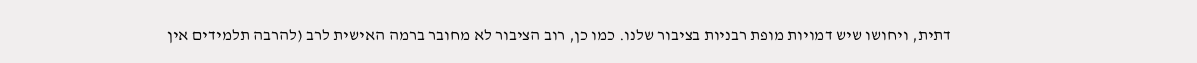דתית, ויחושו שיש דמויות מופת רבניות בציבור שלנו. כמו כן, רוב הציבור לא מחובר ברמה האישית לרב (להרבה תלמידים אין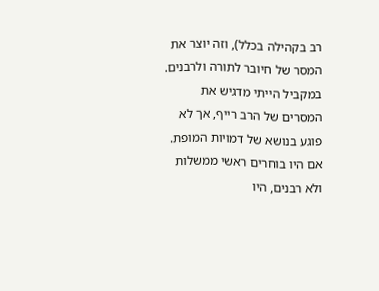רב בקהילה בכלל), וזה יוצר את המסר של חיובר לתורה ולרבנים. במקביל הייתי מדגיש את המסרים של הרב רייף, אך לא פוגע בנושא של דמויות המופת.
אם היו בוחרים ראשי ממשלות ולא רבנים, היו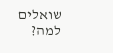שואלים למה?